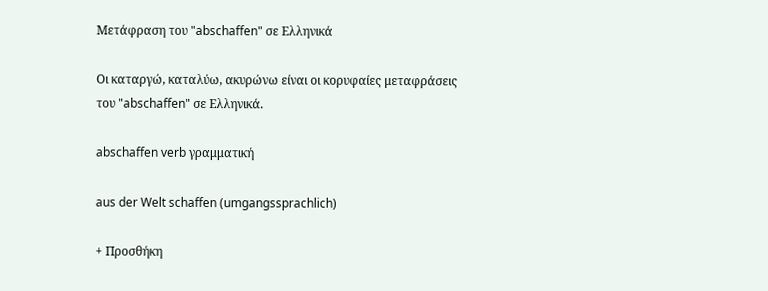Μετάφραση του "abschaffen" σε Ελληνικά

Οι καταργώ, καταλύω, ακυρώνω είναι οι κορυφαίες μεταφράσεις του "abschaffen" σε Ελληνικά.

abschaffen verb γραμματική

aus der Welt schaffen (umgangssprachlich)

+ Προσθήκη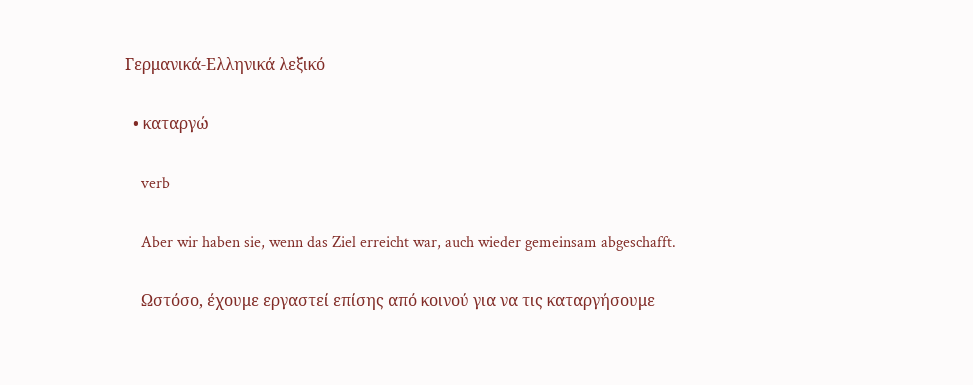Γερμανικά-Ελληνικά λεξικό

  • καταργώ

    verb

    Aber wir haben sie, wenn das Ziel erreicht war, auch wieder gemeinsam abgeschafft.

    Ωστόσο, έχουμε εργαστεί επίσης από κοινού για να τις καταργήσουμε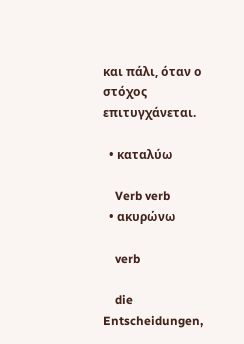και πάλι, όταν ο στόχος επιτυγχάνεται.

  • καταλύω

    Verb verb
  • ακυρώνω

    verb

    die Entscheidungen,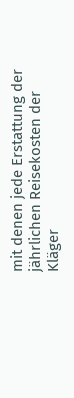mit denen jede Erstattung der jährlichen Reisekosten der Kläger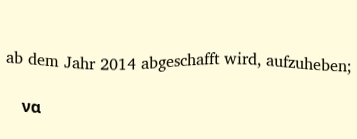ab dem Jahr 2014 abgeschafft wird, aufzuheben;

    να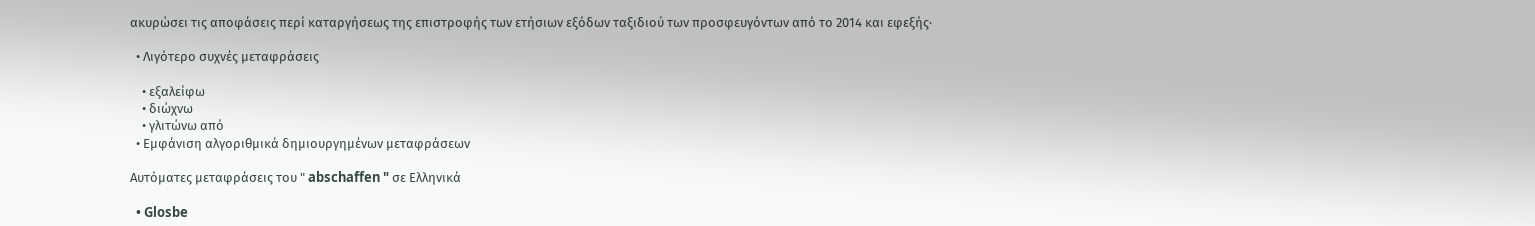ακυρώσει τις αποφάσεις περί καταργήσεως της επιστροφής των ετήσιων εξόδων ταξιδιού των προσφευγόντων από το 2014 και εφεξής·

  • Λιγότερο συχνές μεταφράσεις

    • εξαλείφω
    • διώχνω
    • γλιτώνω από
  • Εμφάνιση αλγοριθμικά δημιουργημένων μεταφράσεων

Αυτόματες μεταφράσεις του " abschaffen " σε Ελληνικά

  • Glosbe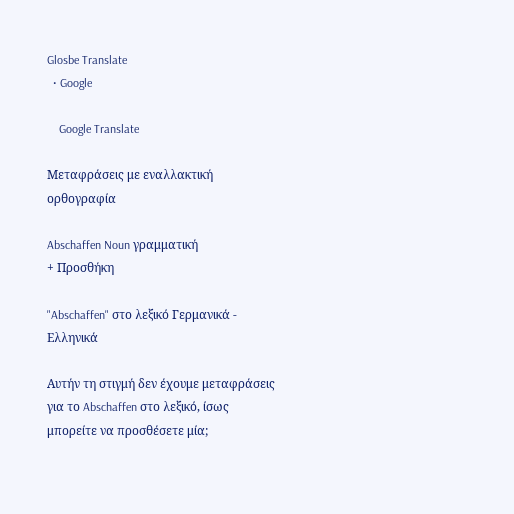Glosbe Translate
  • Google

    Google Translate

Μεταφράσεις με εναλλακτική ορθογραφία

Abschaffen Noun γραμματική
+ Προσθήκη

"Abschaffen" στο λεξικό Γερμανικά - Ελληνικά

Αυτήν τη στιγμή δεν έχουμε μεταφράσεις για το Abschaffen στο λεξικό, ίσως μπορείτε να προσθέσετε μία;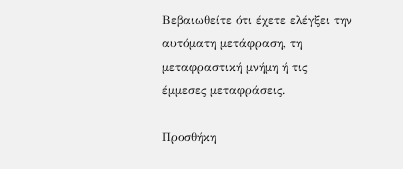Βεβαιωθείτε ότι έχετε ελέγξει την αυτόματη μετάφραση, τη μεταφραστική μνήμη ή τις έμμεσες μεταφράσεις.

Προσθήκη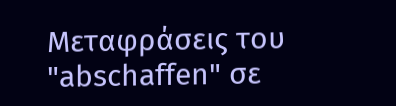Μεταφράσεις του "abschaffen" σε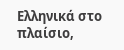Ελληνικά στο πλαίσιο,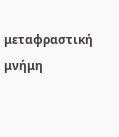μεταφραστική μνήμη